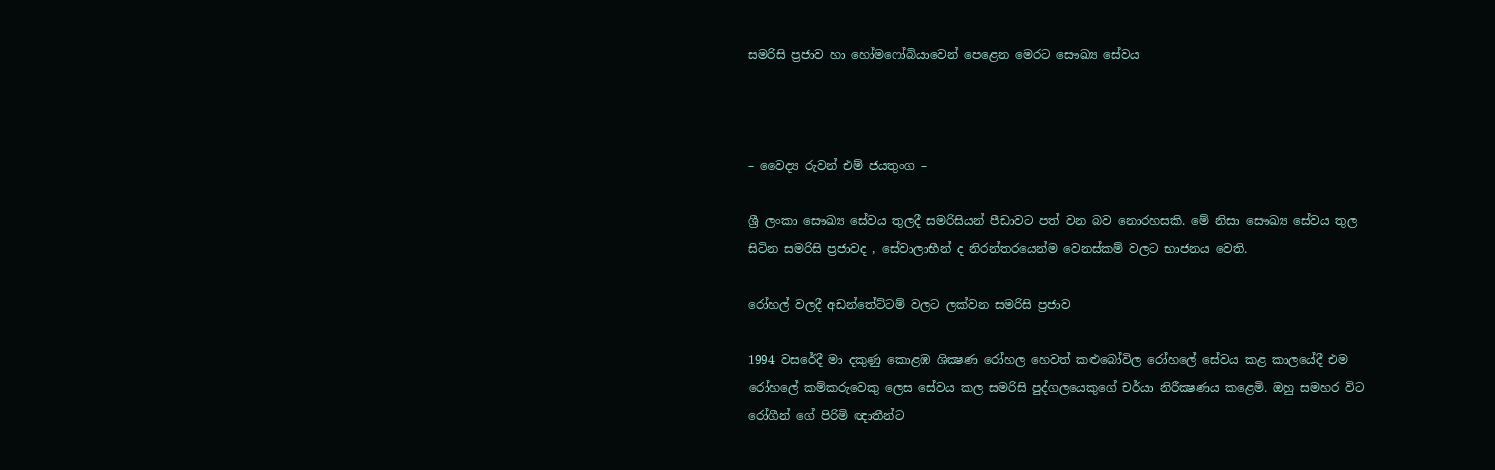සමරිසි ප්‍රජාව හා හෝමෆෝබියාවෙන් පෙළෙන මෙරට සෞඛ්‍ය සේවය



– වෛද්‍ය රුවන් එම් ජයතුංග –

ශ්‍රී ලංකා සෞඛ්‍ය සේවය තුලදී සමරිසියන් පීඩාවට පත් වන බව නොරහසකි. මේ නිසා සෞඛ්‍ය සේවය තුල සිටින සමරිසි ප්‍රජාවද , සේවාලාභීන් ද නිරන්තරයෙන්ම වෙනස්කම් වලට භාජනය වෙති.

රෝහල් වලදී අඩන්තේට්ටම් වලට ලක්වන සමරිසි ප්‍රජාව

1994 වසරේදී මා දකුණු කොළඹ ශික්‍ෂණ රෝහල හෙවත් කළුබෝවිල රෝහලේ සේවය කළ කාලයේදී එම රෝහලේ කම්කරුවෙකු ලෙස සේවය කල සමරිසි පුද්ගලයෙකුගේ චර්යා නිරීක්‍ෂණය කළෙමි. ඔහු සමහර විට රෝගීන් ගේ පිරිමි ඥාතීන්ට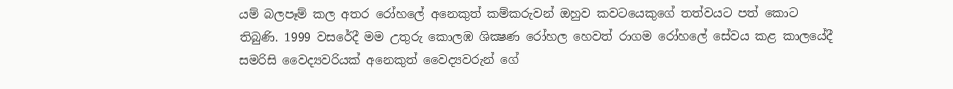යම් බලපෑම් කල අතර රෝහලේ අනෙකුත් කම්කරුවන් ඔහුව කවටයෙකුගේ තත්වයට පත් කොට තිබුණි. 1999 වසරේදී මම උතුරු කොලඹ ශික්‍ෂණ රෝහල හෙවත් රාගම රෝහලේ සේවය කළ කාලයේදී සමරිසි වෛද්‍යවරියක් අනෙකුත් වෛද්‍යවරුන් ගේ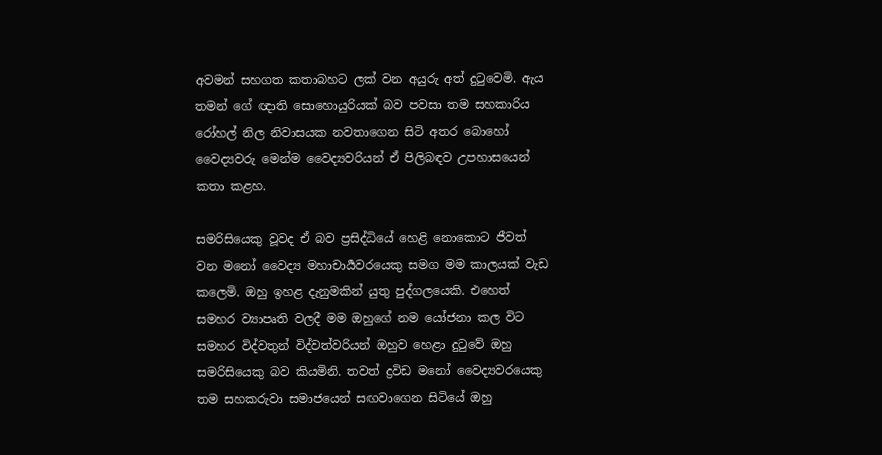අවමන් සහගත කතාබහට ලක් වන අයුරු අත් දුටුවෙමි. ඇය තමන් ගේ ඥාති සොහොයුරියක් බව පවසා තම සහකාරිය රෝහල් නිල නිවාසයක නවතාගෙන සිටි අතර බොහෝ වෛද්‍යවරු මෙන්ම වෛද්‍යවරියන් ඒ පිලිබඳව උපහාසයෙන් කතා කළහ.

සමරිසියෙකු වූවද ඒ බව ප්‍රසිද්ධියේ හෙළි නොකොට ජීවත් වන මනෝ වෛද්‍ය මහාචාර්‍යවරයෙකු සමග මම කාලයක් වැඩ කලෙමි. ඔහු ඉහළ දැනුමකින් යුතු පුද්ගලයෙකි. එහෙත් සමහර ව්‍යාපෘති වලදී මම ඔහුගේ නම යෝජනා කල විට සමහර විද්වතුන් විද්වත්වරියන් ඔහුව හෙළා දුටුවේ ඔහු සමරිසියෙකු බව කියමිනි. තවත් ද්‍රවිඩ මනෝ වෛද්‍යවරයෙකු තම සහකරුවා සමාජයෙන් සඟවාගෙන සිටියේ ඔහු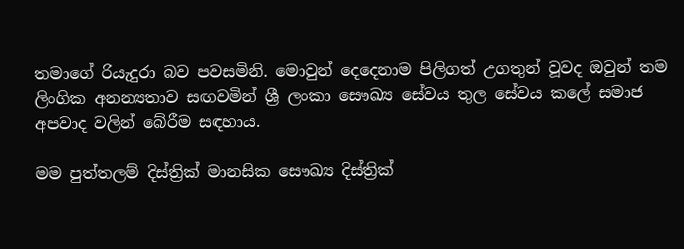තමාගේ රියැදුරා බව පවසමිනි. මොවුන් දෙදෙනාම පිලිගත් උගතුන් වූවද ඔවුන් තම ලිංගික අනන්‍යතාව සඟවමින් ශ්‍රී ලංකා සෞඛ්‍ය සේවය තුල සේවය කලේ සමාජ අපවාද වලින් බේරීම සඳහාය.

මම පුත්තලම් දිස්ත්‍රික් මානසික සෞඛ්‍ය දිස්ත්‍රික්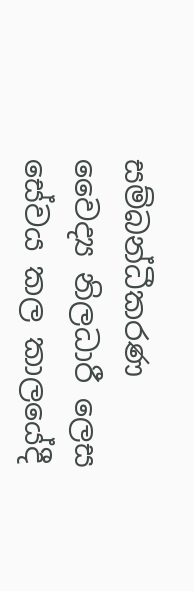සම්බන්ධීකරණ වෛද්‍ය නිලධාරී ලෙස සේවය කල කාලයේදී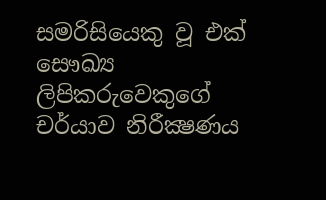සමරිසියෙකු වූ එක් සෞඛ්‍ය ලිපිකරුවෙකුගේ චර්යාව නිරීක්‍ෂණය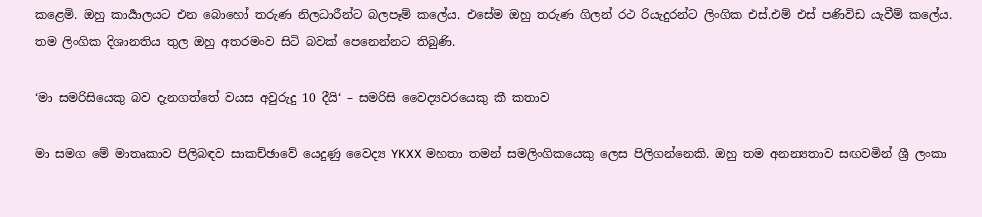කළෙමි. ඔහු කාර්‍යාලයට එන බොහෝ තරුණ නිලධාරීන්ට බලපෑම් කලේය. එසේම ඔහු තරුණ ගිලන් රථ රියැදුරන්ට ලිංගික එස්.එම් එස් පණිවිඩ යැවීම් කලේය. තම ලිංගික දිශානතිය තුල ඔහු අතරමංව සිටි බවක් පෙනෙන්නට තිබුණි.

‘මා සමරිසියෙකු බව දැනගත්තේ වයස අවුරුදු 10 දීයි‘ – සමරිසි වෛද්‍යවරයෙකු කී කතාව

මා සමග මේ මාතෘකාව පිලිබඳව සාකච්ඡාවේ යෙදුණු වෛද්‍ය YKXX මහතා තමන් සමලිංගිකයෙකු ලෙස පිලිගන්නෙකි. ඔහු තම අනන්‍යතාව සඟවමින් ශ්‍රී ලංකා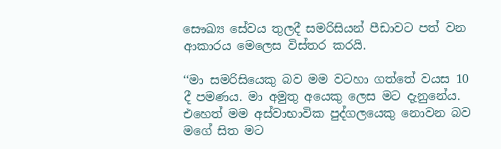සෞඛ්‍ය සේවය තුලදී සමරිසියන් පීඩාවට පත් වන ආකාරය මෙලෙස විස්තර කරයි.

‘‘මා සමරිසියෙකු බව මම වටහා ගත්තේ වයස 10 දී පමණය. මා අමුතු අයෙකු ලෙස මට දැනුනේය. එහෙත් මම අස්වාභාවික පුද්ගලයෙකු නොවන බව මගේ සිත මට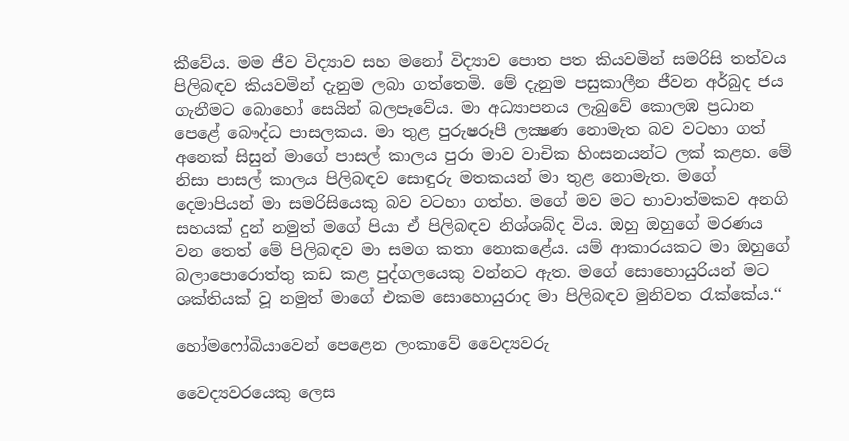කීවේය. මම ජීව විද්‍යාව සහ මනෝ විද්‍යාව පොත පත කියවමින් සමරිසි තත්වය පිලිබඳව කියවමින් දැනුම ලබා ගත්තෙමි. මේ දැනුම පසුකාලීන ජීවන අර්බුද ජය ගැනීමට බොහෝ සෙයින් බලපෑවේය. මා අධ්‍යාපනය ලැබුවේ කොලඹ ප්‍රධාන පෙළේ බෞද්ධ පාසලකය. මා තුළ පුරුෂරූපී ලක්‍ෂණ නොමැත බව වටහා ගත් අනෙක් සිසුන් මාගේ පාසල් කාලය පුරා මාව වාචික හිංසනයන්ට ලක් කළහ. මේ නිසා පාසල් කාලය පිලිබඳව සොඳුරු මතකයන් මා තුළ නොමැත. මගේ දෙමාපියන් මා සමරිසියෙකු බව වටහා ගත්හ. මගේ මව මට භාවාත්මකව අනගි සහයක් දුන් නමුත් මගේ පියා ඒ පිලිබඳව නිශ්ශබ්ද විය. ඔහු ඔහුගේ මරණය වන තෙත් මේ පිලිබඳව මා සමග කතා නොකළේය. යම් ආකාරයකට මා ඔහුගේ බලාපොරොත්තු කඩ කළ පුද්ගලයෙකු වන්නට ඇත. මගේ සොහොයුරියන් මට ශක්තියක් වූ නමුත් මාගේ එකම සොහොයුරාද මා පිලිබඳව මුනිවත රැක්කේය.‘‘

හෝමෆෝබියාවෙන් පෙළෙන ලංකාවේ වෛද්‍යවරු

වෛද්‍යවරයෙකු ලෙස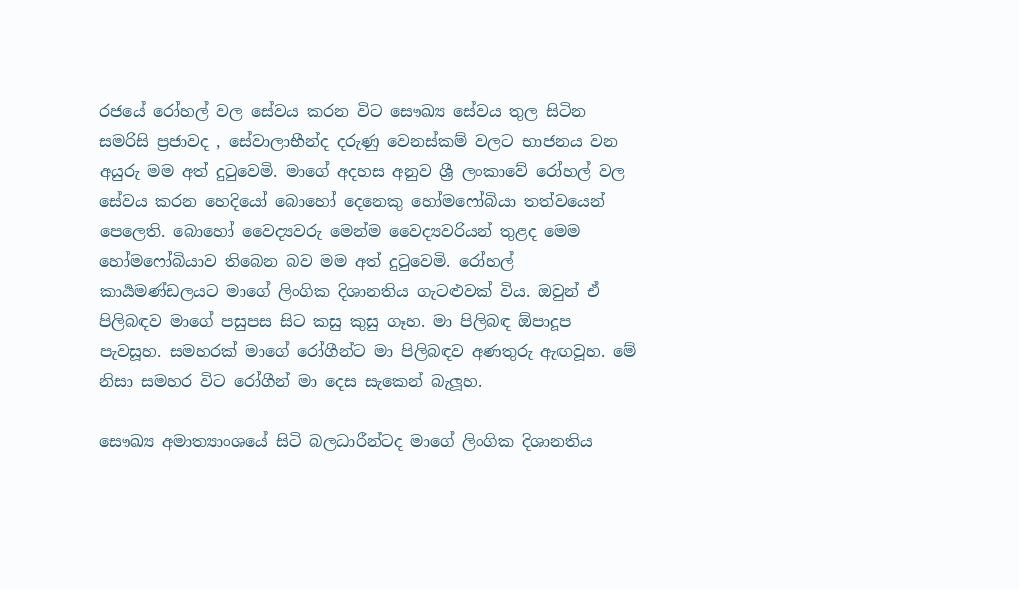රජයේ රෝහල් වල සේවය කරන විට සෞඛ්‍ය සේවය තුල සිටින සමරිසි ප්‍රජාවද , සේවාලාභීන්ද දරුණු වෙනස්කම් වලට භාජනය වන අයුරු මම අත් දුටුවෙමි. මාගේ අදහස අනුව ශ්‍රී ලංකාවේ රෝහල් වල සේවය කරන හෙදියෝ බොහෝ දෙනෙකු හෝමෆෝබියා තත්වයෙන් පෙලෙති. බොහෝ වෛද්‍යවරු මෙන්ම වෛද්‍යවරියන් තුළද මෙම හෝමෆෝබියාව තිබෙන බව මම අත් දුටුවෙමි. රෝහල් කාර්‍යමණ්ඩලයට මාගේ ලිංගික දිශානතිය ගැටළුවක් විය. ඔවුන් ඒ පිලිබඳව මාගේ පසුපස සිට කසු කුසු ගෑහ. මා පිලිබඳ ඕපාදූප පැවසූහ. සමහරක් මාගේ රෝගීන්ට මා පිලිබඳව අණතුරු ඇඟවූහ. මේ නිසා සමහර විට රෝගීන් මා දෙස සැකෙන් බැලූහ.

සෞඛ්‍ය අමාත්‍යාංශයේ සිටි බලධාරීන්ටද මාගේ ලිංගික දිශානතිය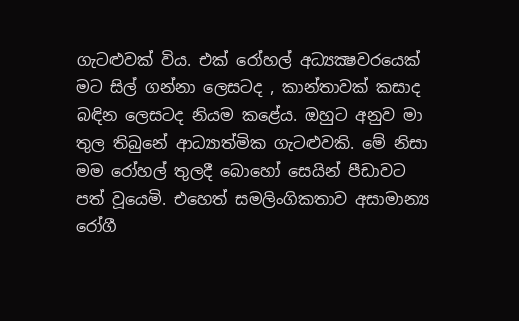ගැටළුවක් විය. එක් රෝහල් අධ්‍යක්‍ෂවරයෙක් මට සිල් ගන්නා ලෙසටද , කාන්තාවක් කසාද බඳින ලෙසටද නියම කළේය. ඔහුට අනුව මා තුල තිබුනේ ආධ්‍යාත්මික ගැටළුවකි. මේ නිසා මම රෝහල් තුලදී බොහෝ සෙයින් පීඩාවට පත් වූයෙමි. එහෙත් සමලිංගිකතාව අසාමාන්‍ය රෝගී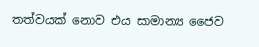තත්වයක් නොව එය සාමාන්‍ය ජෛව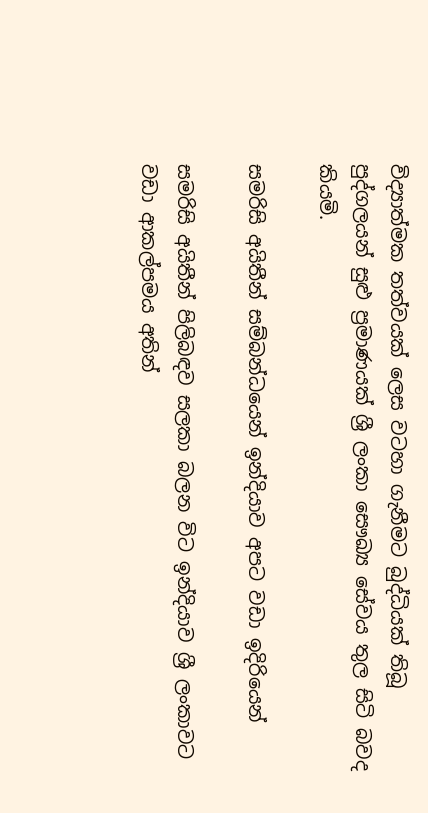විද්‍යාත්මක තත්වයක් ලෙස වටහා ගැනීමට බුද්ධියක් තිබූ පුද්ගලයන් සුළු ප්‍රමාණයක් ශ්‍රී ලංකා සෞඛ්‍ය සේවය තුල සිටි බවද කියමි.

සමරිසි අයිතීන් සම්බන්ධයෙන් ඉන්දියාව අපට වඩා ඉදිරියෙන්

සමරිසි අයිතීන් පිලිබඳව සලකා බලන විට ඉන්දියාව ශ්‍රී ලංකාවට වඩා ආකල්පමය අතින්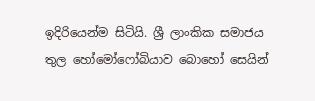ඉදිරියෙන්ම සිටියි. ශ්‍රී ලාංකික සමාජය තුල හෝමෝෆෝබියාව බොහෝ සෙයින්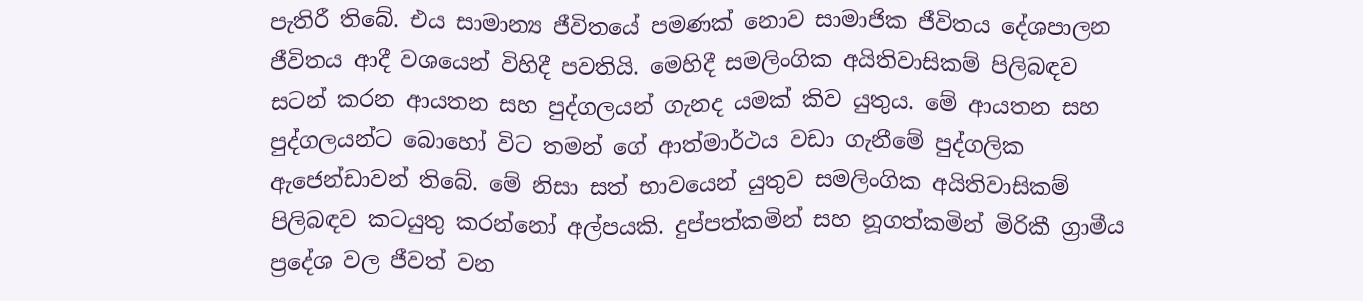පැතිරී තිබේ. එය සාමාන්‍ය ජීවිතයේ පමණක් නොව සාමාජික ජීවිතය දේශපාලන ජීවිතය ආදී වශයෙන් විහිදී පවතියි. මෙහිදී සමලිංගික අයිතිවාසිකම් පිලිබඳව සටන් කරන ආයතන සහ පුද්ගලයන් ගැනද යමක් කිව යුතුය. මේ ආයතන සහ පුද්ගලයන්ට බොහෝ විට තමන් ගේ ආත්මාර්ථය වඩා ගැනීමේ පුද්ගලික ඇජෙන්ඩාවන් තිබේ. මේ නිසා සත් භාවයෙන් යුතුව සමලිංගික අයිතිවාසිකම් පිලිබඳව කටයුතු කරන්නෝ අල්පයකි. දුප්පත්කමින් සහ නූගත්කමින් මිරිකී ග්‍රාමීය ප්‍රදේශ වල ජීවත් වන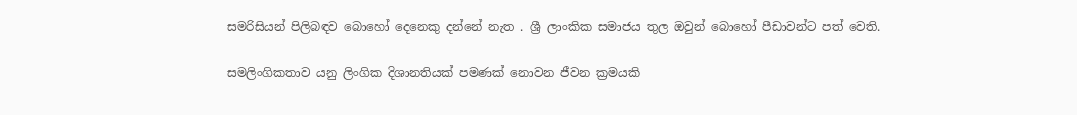සමරිසියන් පිලිබඳව බොහෝ දෙනෙකු දන්නේ නැත . ශ්‍රී ලාංකික සමාජය තුල ඔවුන් බොහෝ පීඩාවන්ට පත් වෙති.

සමලිංගිකතාව යනු ලිංගික දිශානතියක් පමණක් නොවන ජීවන ක්‍රමයකි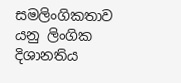සමලිංගිකතාව යනු ලිංගික දිශානතිය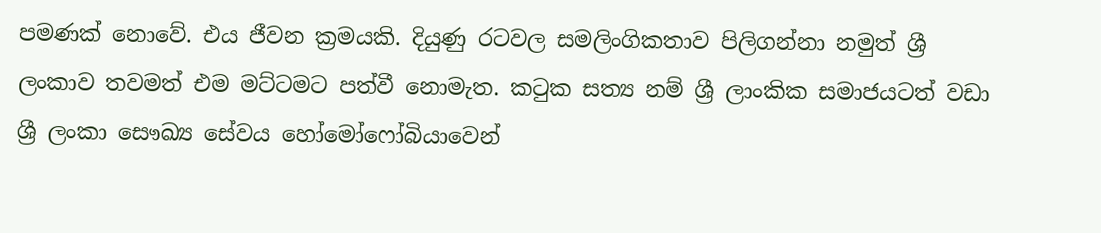පමණක් නොවේ. එය ජීවන ක්‍රමයකි. දියුණු රටවල සමලිංගිකතාව පිලිගන්නා නමුත් ශ්‍රී ලංකාව තවමත් එම මට්ටමට පත්වී නොමැත. කටුක සත්‍ය නම් ශ්‍රී ලාංකික සමාජයටත් වඩා ශ්‍රී ලංකා සෞඛ්‍ය සේවය හෝමෝෆෝබියාවෙන්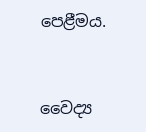පෙළීමය.


වෛද්‍ය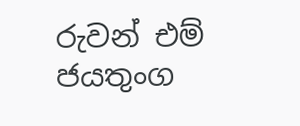රුවන් එම් ජයතුංග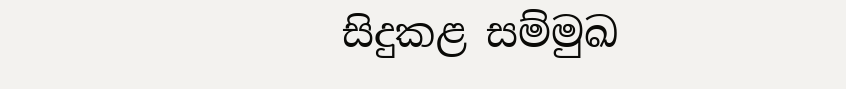සිදුකළ සම්මුඛ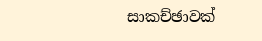සාකච්ඡාවක්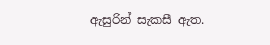ඇසුරින් සැකසී ඇත.